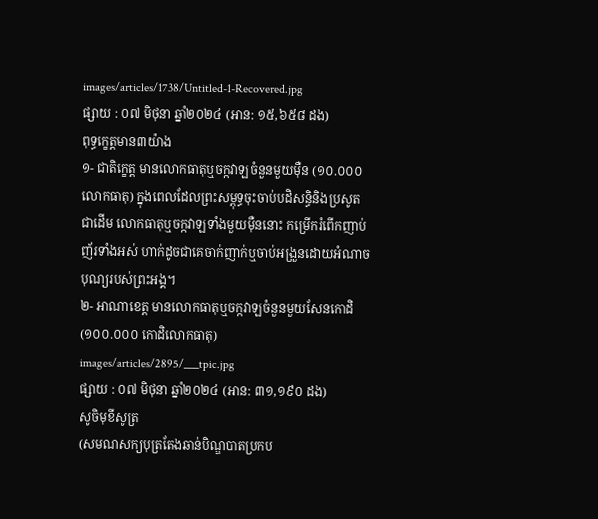images/articles/1738/Untitled-1-Recovered.jpg
ផ្សាយ : ០៧ មិថុនា ឆ្នាំ២០២៤ (អាន: ១៥,៦៥៨ ដង)
ពុទ្ធក្ខេត្តមាន៣យ៉ាង
១- ជាតិក្ខេត្ត មានលោកធាតុឬចក្កវាឡចំនួនមួយម៉ឺន (១០.០០០លោកធាតុ) ក្នុងពេលដែលព្រះសម្ពុទ្ធចុះចាប់បដិសន្ធិនិងប្រសូតជាដើម លោកធាតុឬចក្កវាឡទាំងមួយម៉ឺននោះ កម្រើករំពើកញាប់ញ័រទាំងអស់ ហាក់ដូចជាគេចាក់ញាក់ឬចាប់អង្រួនដោយអំណាចបុណ្យរបស់ព្រះអង្គ។
២- អាណាខេត្ត មានលោកធាតុឬចក្កវាឡចំនួនមួយសែនកោដិ (១០០.០០០ កោដិលោកធាតុ)
images/articles/2895/___tpic.jpg
ផ្សាយ : ០៧ មិថុនា ឆ្នាំ២០២៤ (អាន: ៣១,១៩០ ដង)
សូចិមុខីសូត្រ
(សមណសក្យបុត្រតែងឆាន់បិណ្ឌបាតប្រកប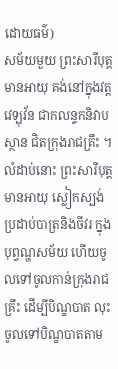ដោយធម៌)
សម័យមួយ ព្រះសារីបុត្តមានអាយុ គង់នៅក្នុងវត្តវេឡុវ័ន ជាកលន្ទកនិវាបស្ថាន ជិតក្រុងរាជគ្រឹះ ។ លំដាប់នោះ ព្រះសារីបុត្តមានអាយុ ស្លៀកស្បង់ ប្រដាប់បាត្រនិងចីវរ ក្នុងបុព្វណ្ហសម័យ ហើយចូលទៅចូលកាន់ក្រុងរាជគ្រឹះ ដើម្បីបិណ្ខបាត លុះចូលទៅបិណ្ខបាតតាម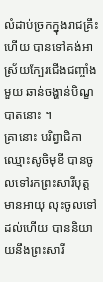លំដាប់ច្រកក្នុងរាជគ្រឹះហើយ បានទៅគង់អាស្រ័យក្បែរជើងជញ្ចាំងមួយ ឆាន់ចង្ហាន់បិណ្ខបាតនោះ ។
គ្រានោះ បរិព្វាជិកាឈ្មោះសូចិមុខី បានចូលទៅរកព្រះសារីបុត្តមានអាយុ លុះចូលទៅដល់ហើយ បាននិយាយនឹងព្រះសារី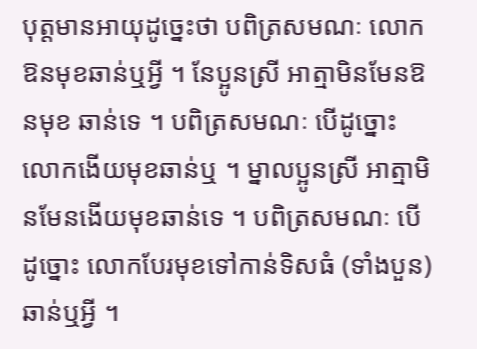បុត្តមានអាយុដូច្នេះថា បពិត្រសមណៈ លោកឱនមុខឆាន់ឬអ្វី ។ នែប្អូនស្រី អាត្មាមិនមែនឱនមុខ ឆាន់ទេ ។ បពិត្រសមណៈ បើដូច្នោះ លោកងើយមុខឆាន់ឬ ។ ម្នាលប្អូនស្រី អាត្មាមិនមែនងើយមុខឆាន់ទេ ។ បពិត្រសមណៈ បើដូច្នោះ លោកបែរមុខទៅកាន់ទិសធំ (ទាំងបួន) ឆាន់ឬអ្វី ។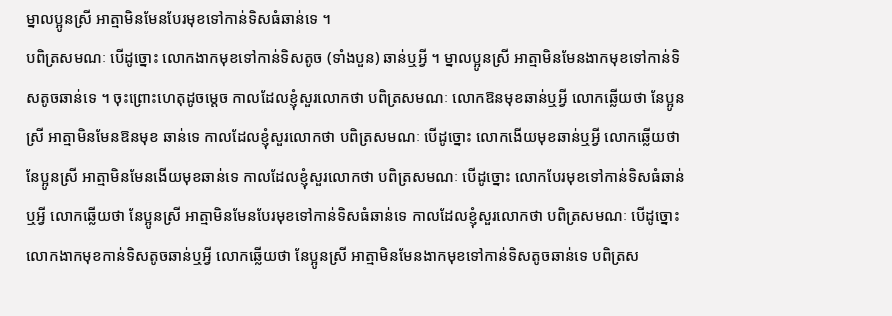ម្នាលប្អូនស្រី អាត្មាមិនមែនបែរមុខទៅកាន់ទិសធំឆាន់ទេ ។
បពិត្រសមណៈ បើដូច្នោះ លោកងាកមុខទៅកាន់ទិសតូច (ទាំងបួន) ឆាន់ឬអ្វី ។ ម្នាលប្អូនស្រី អាត្មាមិនមែនងាកមុខទៅកាន់ទិសតូចឆាន់ទេ ។ ចុះព្រោះហេតុដូចម្តេច កាលដែលខ្ញុំសួរលោកថា បពិត្រសមណៈ លោកឱនមុខឆាន់ឬអ្វី លោកឆ្លើយថា នែប្អូនស្រី អាត្មាមិនមែនឱនមុខ ឆាន់ទេ កាលដែលខ្ញុំសួរលោកថា បពិត្រសមណៈ បើដូច្នោះ លោកងើយមុខឆាន់ឬអ្វី លោកឆ្លើយថា នែប្អូនស្រី អាត្មាមិនមែនងើយមុខឆាន់ទេ កាលដែលខ្ញុំសួរលោកថា បពិត្រសមណៈ បើដូច្នោះ លោកបែរមុខទៅកាន់ទិសធំឆាន់ឬអ្វី លោកឆ្លើយថា នែប្អូនស្រី អាត្មាមិនមែនបែរមុខទៅកាន់ទិសធំឆាន់ទេ កាលដែលខ្ញុំសួរលោកថា បពិត្រសមណៈ បើដូច្នោះ លោកងាកមុខកាន់ទិសតូចឆាន់ឬអ្វី លោកឆ្លើយថា នែប្អូនស្រី អាត្មាមិនមែនងាកមុខទៅកាន់ទិសតូចឆាន់ទេ បពិត្រស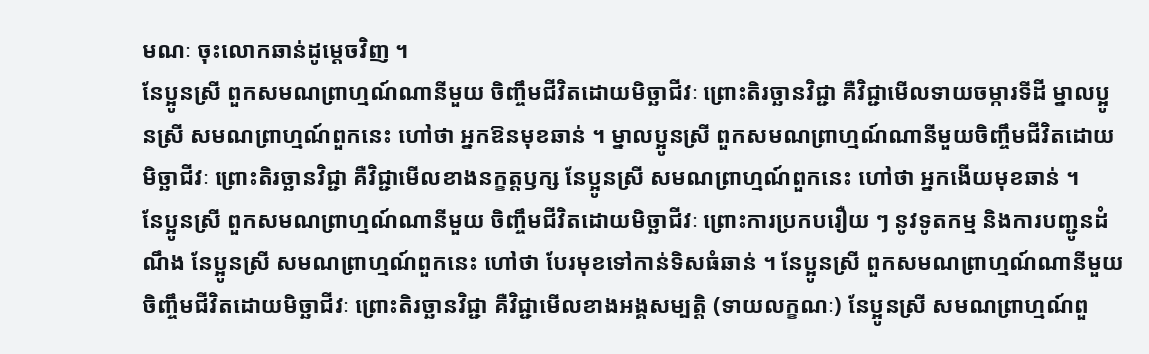មណៈ ចុះលោកឆាន់ដូម្តេចវិញ ។
នែប្អូនស្រី ពួកសមណព្រាហ្មណ៍ណានីមួយ ចិញ្ចឹមជីវិតដោយមិច្ឆាជីវៈ ព្រោះតិរច្ឆានវិជ្ជា គឺវិជ្ជាមើលទាយចម្ការទីដី ម្នាលប្អូនស្រី សមណព្រាហ្មណ៍ពួកនេះ ហៅថា អ្នកឱនមុខឆាន់ ។ ម្នាលប្អូនស្រី ពួកសមណព្រាហ្មណ៍ណានីមួយចិញ្ចឹមជីវិតដោយមិច្ឆាជីវៈ ព្រោះតិរច្ឆានវិជ្ជា គឺវិជ្ជាមើលខាងនក្ខត្តឫក្ស នែប្អូនស្រី សមណព្រាហ្មណ៍ពួកនេះ ហៅថា អ្នកងើយមុខឆាន់ ។
នែប្អូនស្រី ពួកសមណព្រាហ្មណ៍ណានីមួយ ចិញ្ចឹមជីវិតដោយមិច្ឆាជីវៈ ព្រោះការប្រកបរឿយ ៗ នូវទូតកម្ម និងការបញ្ជូនដំណឹង នែប្អូនស្រី សមណព្រាហ្មណ៍ពួកនេះ ហៅថា បែរមុខទៅកាន់ទិសធំឆាន់ ។ នែប្អូនស្រី ពួកសមណព្រាហ្មណ៍ណានីមួយ ចិញ្ចឹមជីវិតដោយមិច្ឆាជីវៈ ព្រោះតិរច្ឆានវិជ្ជា គឺវិជ្ជាមើលខាងអង្គសម្បត្តិ (ទាយលក្ខណៈ) នែប្អូនស្រី សមណព្រាហ្មណ៍ពួ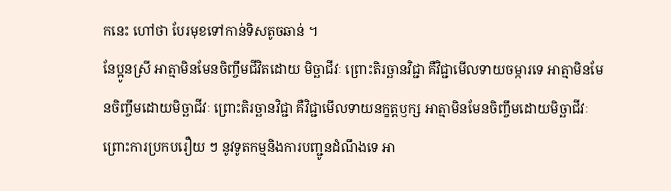កនេះ ហៅថា បែរមុខទៅកាន់ទិសតូចឆាន់ ។
នែប្អូនស្រី អាត្មាមិនមែនចិញ្ចឹមជីវិតដោយ មិច្ឆាជីវៈ ព្រោះតិរច្ឆានវិជ្ជា គឺវិជ្ជាមើលទាយចម្ការទេ អាត្មាមិនមែនចិញ្ចឹមដោយមិច្ឆាជីវៈ ព្រោះតិរច្ឆានវិជ្ជា គឺវិជ្ជាមើលទាយនក្ខត្តឫក្ស អាត្មាមិនមែនចិញ្ចឹមដោយមិច្ឆាជីវៈ ព្រោះការប្រកបរឿយ ៗ នូវទូតកម្មនិងការបញ្ជូនដំណឹងទេ អា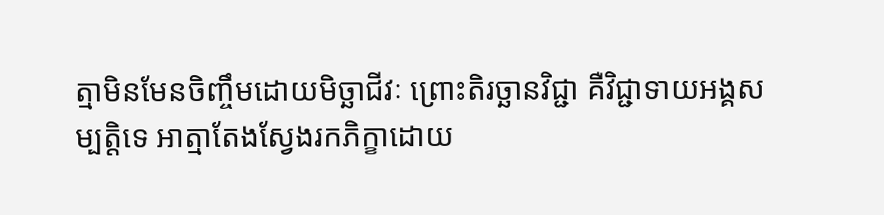ត្មាមិនមែនចិញ្ចឹមដោយមិច្ឆាជីវៈ ព្រោះតិរច្ឆានវិជ្ជា គឺវិជ្ជាទាយអង្គសម្បត្តិទេ អាត្មាតែងស្វែងរកភិក្ខាដោយ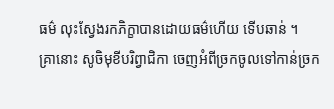ធម៌ លុះស្វែងរកភិក្ខាបានដោយធម៌ហើយ ទើបឆាន់ ។
គ្រានោះ សូចិមុខីបរិព្វាជិកា ចេញអំពីច្រកចូលទៅកាន់ច្រក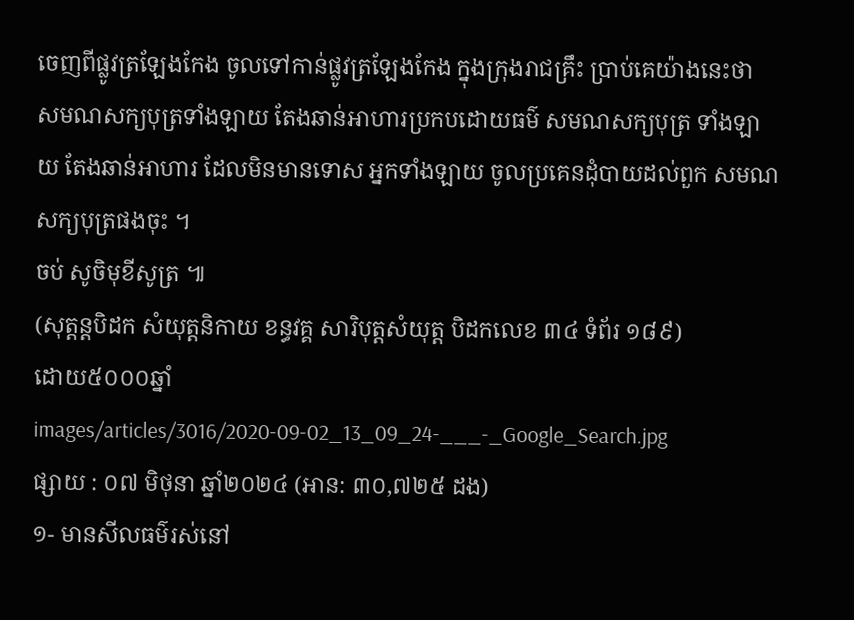ចេញពីផ្លូវត្រឡែងកែង ចូលទៅកាន់ផ្លូវត្រឡែងកែង ក្នុងក្រុងរាជគ្រឹះ បា្រប់គេយ៉ាងនេះថា សមណសក្យបុត្រទាំងឡាយ តែងឆាន់អាហារប្រកបដោយធម៌ សមណសក្យបុត្រ ទាំងឡាយ តែងឆាន់អាហារ ដែលមិនមានទោស អ្នកទាំងឡាយ ចូលប្រគេនដុំបាយដល់ពួក សមណសក្យបុត្រផងចុះ ។
ចប់ សូចិមុខីសូត្រ ៕
(សុត្តន្តបិដក សំយុត្តនិកាយ ខន្ធវគ្គ សារិបុត្តសំយុត្ត បិដកលេខ ៣៤ ទំព័រ ១៨៩)
ដោយ៥០០០ឆ្នាំ
images/articles/3016/2020-09-02_13_09_24-___-_Google_Search.jpg
ផ្សាយ : ០៧ មិថុនា ឆ្នាំ២០២៤ (អាន: ៣០,៧២៥ ដង)
១- មានសីលធម៌រស់នៅ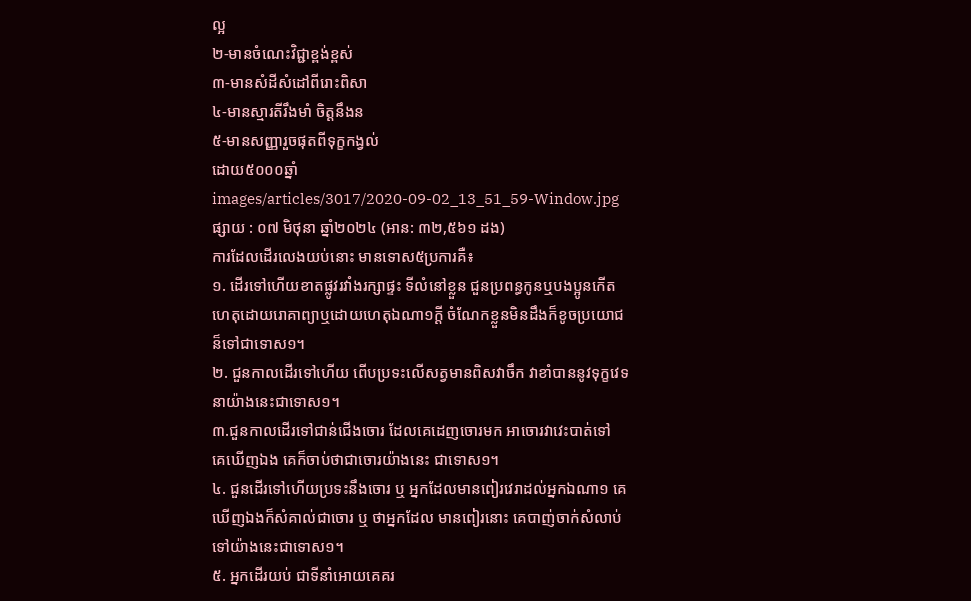ល្អ
២-មានចំណេះវិជ្ជាខ្ពង់ខ្ពស់
៣-មានសំដីសំដៅពីរោះពិសា
៤-មានស្មារតីរឹងមាំ ចិត្តនឹងន
៥-មានសញ្ញារួចផុតពីទុក្ខកង្វល់
ដោយ៥០០០ឆ្នាំ
images/articles/3017/2020-09-02_13_51_59-Window.jpg
ផ្សាយ : ០៧ មិថុនា ឆ្នាំ២០២៤ (អាន: ៣២,៥៦១ ដង)
ការដែលដើរលេងយប់នោះ មានទោស៥ប្រការគឺ៖
១. ដើរទៅហើយខាតផ្លូវរវាំងរក្សាផ្ទះ ទីលំនៅខ្លួន ជួនប្រពន្ធកូនឬបងប្អូនកើត ហេតុដោយរោគាព្យាឬដោយហេតុឯណា១ក្តី ចំណែកខ្លួនមិនដឹងក៏ខូចប្រយោជន៏ទៅជាទោស១។
២. ជួនកាលដើរទៅហើយ ពើបប្រទះលើសត្វមានពិសវាចឹក វាខាំបាននូវទុក្ខវេទនាយ៉ាងនេះជាទោស១។
៣.ជួនកាលដើរទៅជាន់ជើងចោរ ដែលគេដេញចោរមក អាចោរវាវេះបាត់ទៅ គេឃើញឯង គេក៏ចាប់ថាជាចោរយ៉ាងនេះ ជាទោស១។
៤. ជួនដើរទៅហើយប្រទះនឹងចោរ ឬ អ្នកដែលមានពៀរវេរាដល់អ្នកឯណា១ គេឃើញឯងក៏សំគាល់ជាចោរ ឬ ថាអ្នកដែល មានពៀរនោះ គេបាញ់ចាក់សំលាប់ ទៅយ៉ាងនេះជាទោស១។
៥. អ្នកដើរយប់ ជាទីនាំអោយគេគរ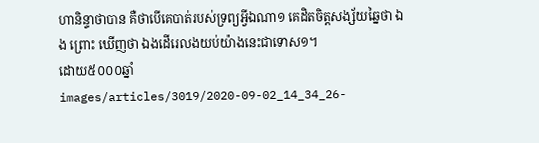ហានិន្ទាថាបាន គឺថាបើគេបាត់របស់ទ្រព្យអ្វីឯណា១ គេដិតចិត្តសង្ស័យឆ្នៃថា ឯង ព្រោះ ឃើញថា ឯងដើរេលងយប់យ៉ាងនេះជាទោស១។
ដោយ៥០០០ឆ្នាំ
images/articles/3019/2020-09-02_14_34_26-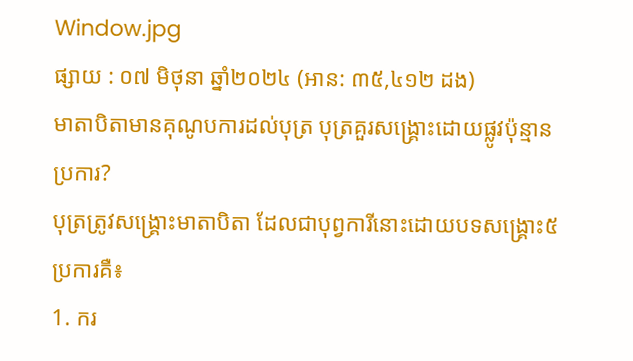Window.jpg
ផ្សាយ : ០៧ មិថុនា ឆ្នាំ២០២៤ (អាន: ៣៥,៤១២ ដង)
មាតាបិតាមានគុណូបការដល់បុត្រ បុត្រគួរសង្រ្គោះដោយផ្លូវប៉ុន្មានប្រការ?
បុត្រត្រូវសង្រ្គោះមាតាបិតា ដែលជាបុព្វការីនោះដោយបទសង្គ្រោះ៥ប្រការគឺ៖
1. ករ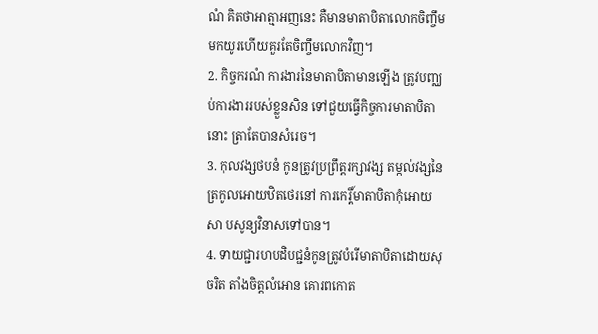ណំ គិតថាអាត្មាអញនេះ គឺមានមាតាបិតាលោកចិញ្ចឹមមកយូរហើយគួរតែចិញ្ចឹមលោកវិញ។
2. កិច្ចករណំ ការងារនៃមាតាបិតាមានឡើង ត្រូវបពា្ឈប់ការងាររបស់ខ្លួនសិន ទៅជួយធ្វើកិច្ចការមាតាបិតានោះ ត្រាតែបានសំរេច។
3. កុលវង្សថបនំ កូនត្រូវប្រព្រឹត្តរក្សាវង្ស តម្កល់វង្សនៃត្រកូលអោយឋិតថេរនៅ ការកេរ្តិ៍មាតាបិតាកុំអោយសា បសូន្យវិនាសទៅបាន។
4. ទាយជ្ជារហបដិបជ្ជនំកូនត្រូវបំរើមាតាបិតាដោយសុចរិត តាំងចិត្តលំអោន គោរពកោត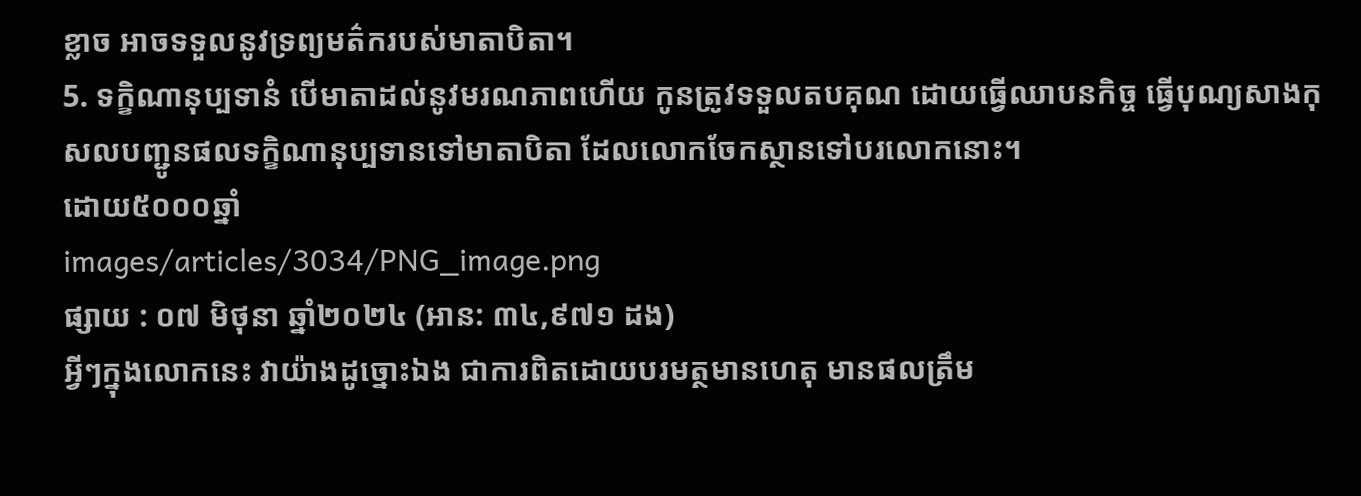ខ្លាច អាចទទួលនូវទ្រព្យមត៌ករបស់មាតាបិតា។
5. ទក្ខិណានុប្បទានំ បើមាតាដល់នូវមរណភាពហើយ កូនត្រូវទទួលតបគុណ ដោយធ្វើឈាបនកិច្ច ធ្វើបុណ្យសាងកុសលបញ្ជូនផលទក្ខិណានុប្បទានទៅមាតាបិតា ដែលលោកចែកស្ថានទៅបរលោកនោះ។
ដោយ៥០០០ឆ្នាំ
images/articles/3034/PNG_image.png
ផ្សាយ : ០៧ មិថុនា ឆ្នាំ២០២៤ (អាន: ៣៤,៩៧១ ដង)
អ្វីៗក្នុងលោកនេះ វាយ៉ាងដូច្នោះឯង ជាការពិតដោយបរមត្ថមានហេតុ មានផលត្រឹម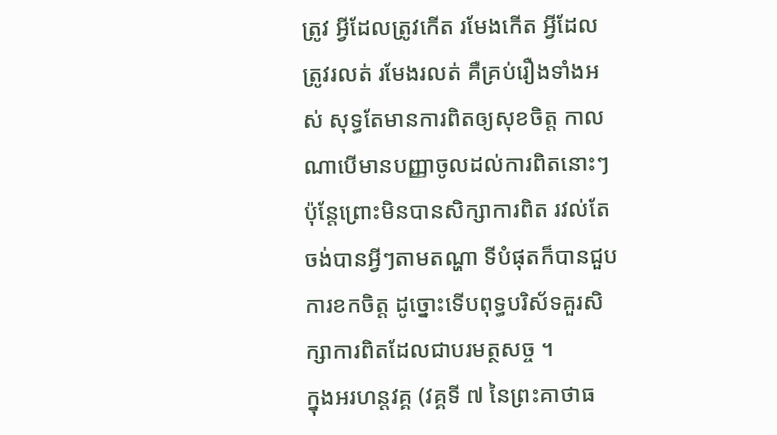ត្រូវ អ្វីដែលត្រូវកើត រមែងកើត អ្វីដែលត្រូវរលត់ រមែងរលត់ គឺគ្រប់រឿងទាំងអស់ សុទ្ធតែមានការពិតឲ្យសុខចិត្ត កាលណាបើមានបញ្ញាចូលដល់ការពិតនោះៗ ប៉ុន្តែព្រោះមិនបានសិក្សាការពិត រវល់តែចង់បានអ្វីៗតាមតណ្ហា ទីបំផុតក៏បានជួបការខកចិត្ត ដូច្នោះទើបពុទ្ធបរិស័ទគួរសិក្សាការពិតដែលជាបរមត្ថសច្ច ។
ក្នុងអរហន្តវគ្គ (វគ្គទី ៧ នៃព្រះគាថាធ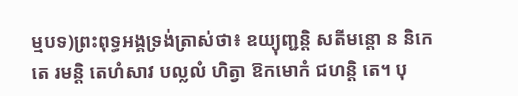ម្មបទ)ព្រះពុទ្ធអង្គទ្រង់ត្រាស់ថា៖ ឧយ្យុញ្ជន្តិ សតីមន្តោ ន និកេតេ រមន្តិ តេហំសាវ បល្លលំ ហិត្វា ឱកមោកំ ជហន្តិ តេ។ បុ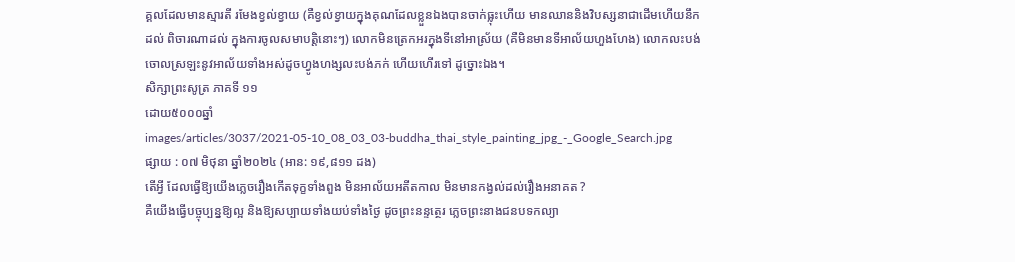គ្គលដែលមានស្មារតី រមែងខ្វល់ខ្វាយ (គឺខ្វល់ខ្វាយក្នុងគុណដែលខ្លួនឯងបានចាក់ធ្លុះហើយ មានឈាននិងវិបស្សនាជាដើមហើយនឹកដល់ ពិចារណាដល់ ក្នុងការចូលសមាបត្តិនោះៗ) លោកមិនត្រេកអរក្នុងទីនៅអាស្រ័យ (គឺមិនមានទីអាល័យហួងហែង) លោកលះបង់ចោលស្រឡះនូវអាល័យទាំងអស់ដូចហ្វូងហង្សលះបង់ភក់ ហើយហើរទៅ ដូច្នោះឯង។
សិក្សាព្រះសូត្រ ភាគទី ១១
ដោយ៥០០០ឆ្នាំ
images/articles/3037/2021-05-10_08_03_03-buddha_thai_style_painting_jpg_-_Google_Search.jpg
ផ្សាយ : ០៧ មិថុនា ឆ្នាំ២០២៤ (អាន: ១៩,៨១១ ដង)
តើអ្វី ដែលធ្វើឱ្យយើងភ្លេចរឿងកើតទុក្ខទាំងពួង មិនអាល័យអតីតកាល មិនមានកង្វល់ដល់រឿងអនាគត ?
គឺយើងធ្វើបច្ចុប្បន្នឱ្យល្អ និងឱ្យសប្បាយទាំងយប់ទាំងថ្ងៃ ដូចព្រះនន្ទត្ថេរ ភ្លេចព្រះនាងជនបទកល្យា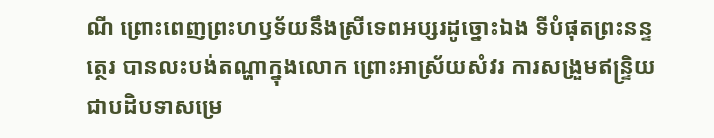ណី ព្រោះពេញព្រះហឫទ័យនឹងស្រីទេពអប្សរដូច្នោះឯង ទីបំផុតព្រះនន្ទត្ថេរ បានលះបង់តណ្ហាក្នុងលោក ព្រោះអាស្រ័យសំវរ ការសង្រួមឥន្ទ្រិយ ជាបដិបទាសម្រេ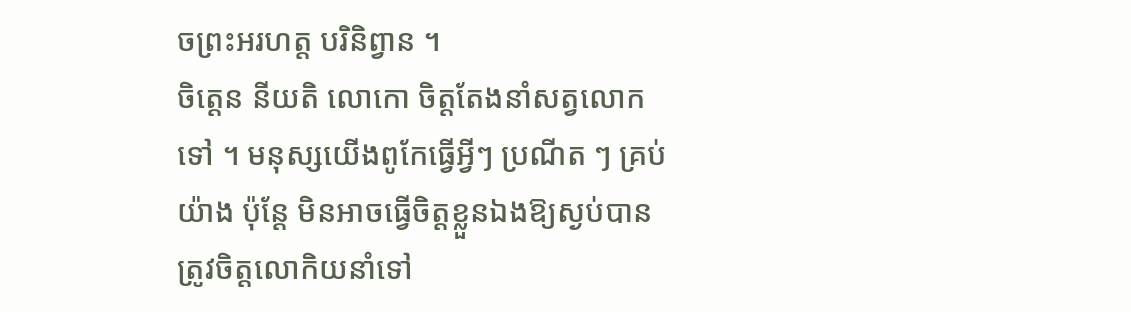ចព្រះអរហត្ត បរិនិព្វាន ។
ចិត្តេន នីយតិ លោកោ ចិត្តតែងនាំសត្វលោកទៅ ។ មនុស្សយើងពូកែធ្វើអ្វីៗ ប្រណីត ៗ គ្រប់យ៉ាង ប៉ុន្តែ មិនអាចធ្វើចិត្តខ្លួនឯងឱ្យស្ងប់បាន ត្រូវចិត្តលោកិយនាំទៅ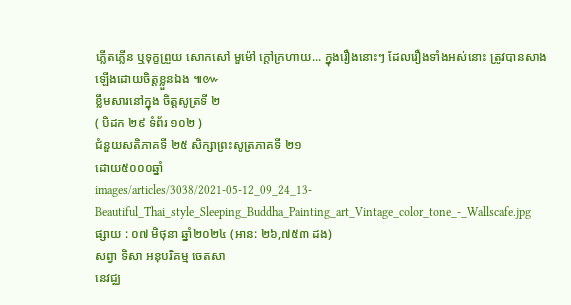ភ្លើតភ្លើន ឬទុក្ខព្រួយ សោកសៅ មួម៉ៅ ក្ដៅក្រហាយ... ក្នុងរឿងនោះៗ ដែលរឿងទាំងអស់នោះ ត្រូវបានសាងឡើងដោយចិត្តខ្លួនឯង ៕៚
ខ្លឹមសារនៅក្នុង ចិត្តសូត្រទី ២
( បិដក ២៩ ទំព័រ ១០២ )
ជំនួយសតិភាគទី ២៥ សិក្សាព្រះសូត្រភាគទី ២១
ដោយ៥០០០ឆ្នាំ
images/articles/3038/2021-05-12_09_24_13-Beautiful_Thai_style_Sleeping_Buddha_Painting_art_Vintage_color_tone_-_Wallscafe.jpg
ផ្សាយ : ០៧ មិថុនា ឆ្នាំ២០២៤ (អាន: ២៦,៧៥៣ ដង)
សព្វា ទិសា អនុបរិគម្ម ចេតសា
នេវជ្ឈ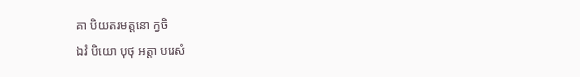គា បិយតរមត្តនោ ក្វចិ
ឯវំ បិយោ បុថុ អត្តា បរេសំ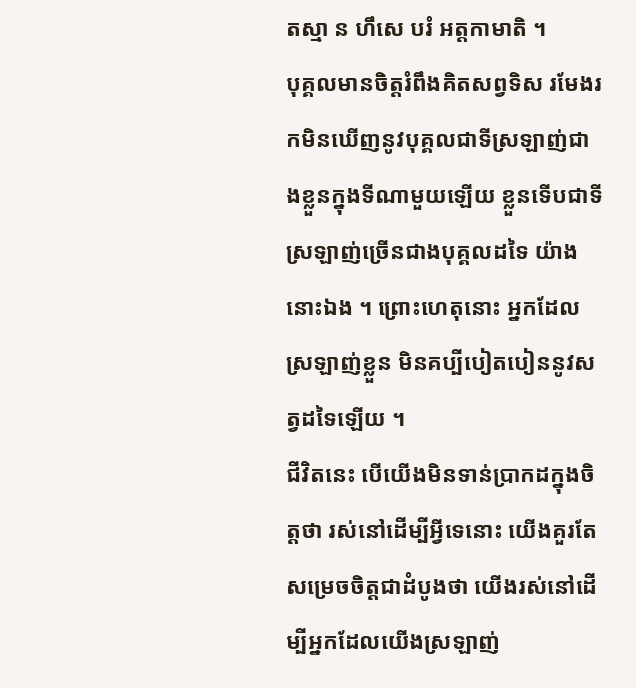តស្មា ន ហឹសេ បរំ អត្តកាមាតិ ។
បុគ្គលមានចិត្តរំពឹងគិតសព្វទិស រមែងរកមិនឃើញនូវបុគ្គលជាទីស្រឡាញ់ជាងខ្លួនក្នុងទីណាមួយឡើយ ខ្លួនទើបជាទីស្រឡាញ់ច្រើនជាងបុគ្គលដទៃ យ៉ាងនោះឯង ។ ព្រោះហេតុនោះ អ្នកដែលស្រឡាញ់ខ្លួន មិនគប្បីបៀតបៀននូវសត្វដទៃឡើយ ។
ជីវិតនេះ បើយើងមិនទាន់ប្រាកដក្នុងចិត្តថា រស់នៅដើម្បីអ្វីទេនោះ យើងគួរតែសម្រេចចិត្តជាដំបូងថា យើងរស់នៅដើម្បីអ្នកដែលយើងស្រឡាញ់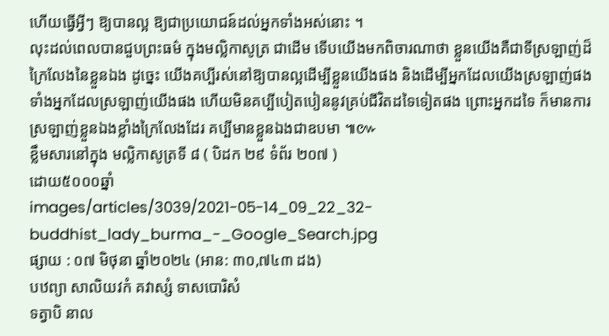ហើយធ្វើអ្វីៗ ឱ្យបានល្អ ឱ្យជាប្រយោជន៍ដល់អ្នកទាំងអស់នោះ ។
លុះដល់ពេលបានជួបព្រះធម៌ ក្នុងមល្លិកាសូត្រ ជាដើម ទើបយើងមកពិចារណាថា ខ្លួនយើងគឺជាទីស្រឡាញ់ដ៏ក្រៃលែងនៃខ្លួនឯង ដូច្នេះ យើងគប្បីរស់នៅឱ្យបានល្អដើម្បីខ្លួនយើងផង និងដើម្បីអ្នកដែលយើងស្រឡាញ់ផង ទាំងអ្នកដែលស្រឡាញ់យើងផង ហើយមិនគប្បីបៀតបៀននូវគ្រប់ជីវិតដទៃទៀតផង ព្រោះអ្នកដទៃ ក៏មានការស្រឡាញ់ខ្លួនឯងខ្លាំងក្រៃលែងដែរ គប្បីមានខ្លួនឯងជាឧបមា ៕៚
ខ្លឹមសារនៅក្នុង មល្លិកាសូត្រទី ៨ ( បិដក ២៩ ទំព័រ ២០៧ )
ដោយ៥០០០ឆ្នាំ
images/articles/3039/2021-05-14_09_22_32-buddhist_lady_burma_-_Google_Search.jpg
ផ្សាយ : ០៧ មិថុនា ឆ្នាំ២០២៤ (អាន: ៣០,៧៤៣ ដង)
បឋព្យា សាលិយវកំ គវាស្សំ ទាសបោរិសំ
ទត្វាបិ នាល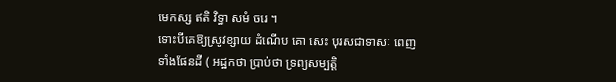មេកស្ស ឥតិ វិទ្ធា សមំ ចរេ ។
ទោះបីគេឱ្យស្រូវខ្សាយ ដំណើប គោ សេះ បុរសជាទាសៈ ពេញទាំងផែនដី ( អដ្ឋកថា ប្រាប់ថា ទ្រព្យសម្បត្តិ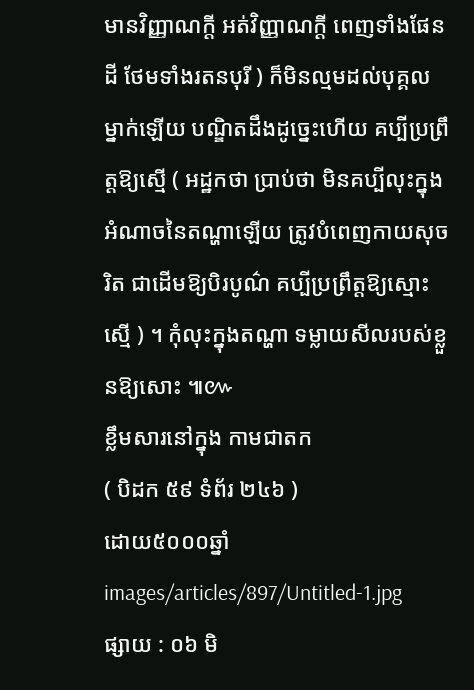មានវិញ្ញាណក្ដី អត់វិញ្ញាណក្ដី ពេញទាំងផែនដី ថែមទាំងរតនបុរី ) ក៏មិនល្មមដល់បុគ្គលម្នាក់ឡើយ បណ្ឌិតដឹងដូច្នេះហើយ គប្បីប្រព្រឹត្តឱ្យស្មើ ( អដ្ឋកថា ប្រាប់ថា មិនគប្បីលុះក្នុងអំណាចនៃតណ្ហាឡើយ ត្រូវបំពេញកាយសុចរិត ជាដើមឱ្យបិរបូណ៌ គប្បីប្រព្រឹត្តឱ្យស្មោះស្មើ ) ។ កុំលុះក្នុងតណ្ហា ទម្លាយសីលរបស់ខ្លួនឱ្យសោះ ៕៚
ខ្លឹមសារនៅក្នុង កាមជាតក
( បិដក ៥៩ ទំព័រ ២៤៦ )
ដោយ៥០០០ឆ្នាំ
images/articles/897/Untitled-1.jpg
ផ្សាយ : ០៦ មិ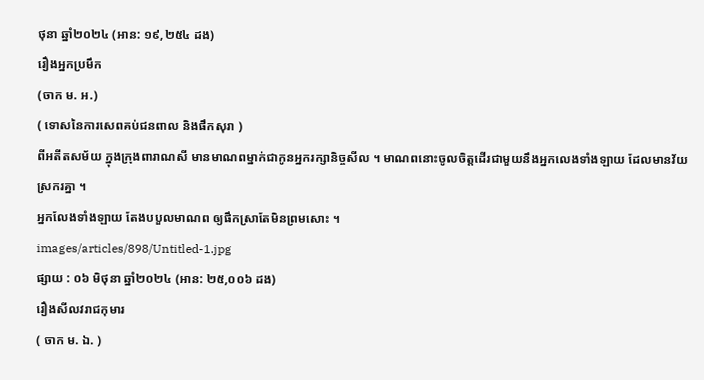ថុនា ឆ្នាំ២០២៤ (អាន: ១៩,២៥៤ ដង)
រឿងអ្នកប្រមឹក
(ចាក ម. អ.)
( ទោសនៃការសេពគប់ជនពាល និងផឹកសុរា )
ពីអតីតសម័យ ក្នុងក្រុងពារាណសី មានមាណពម្នាក់ជាកូនអ្នករក្សានិច្ចសីល ។ មាណពនោះចូលចិត្តដើរជាមួយនឹងអ្នកលេងទាំងឡាយ ដែលមានវ័យស្រករគ្នា ។
អ្នកលែងទាំងឡាយ តែងបបួលមាណព ឲ្យផឹកស្រាតែមិនព្រមសោះ ។
images/articles/898/Untitled-1.jpg
ផ្សាយ : ០៦ មិថុនា ឆ្នាំ២០២៤ (អាន: ២៥,០០៦ ដង)
រឿងសីលវរាជកុមារ
( ចាក ម. ឯ. )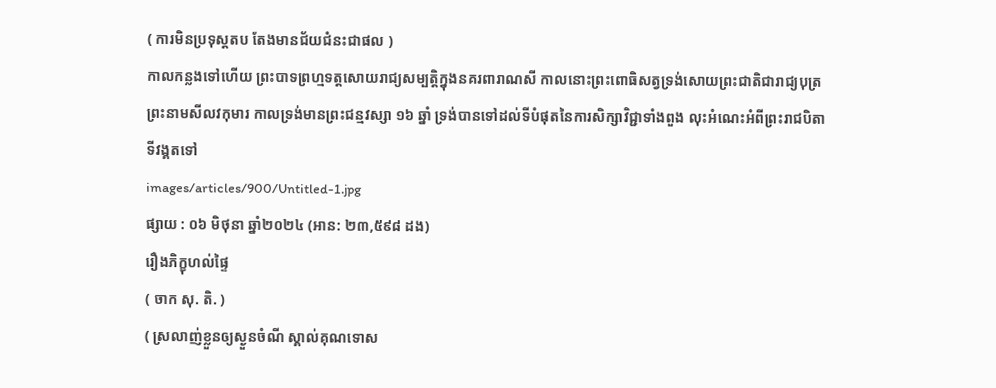( ការមិនប្រទុស្តតប តែងមានជ័យជំនះជាផល )
កាលកន្លងទៅហើយ ព្រះបាទព្រហ្មទត្តសោយរាជ្យសម្បត្តិក្នុងនគរពារាណសី កាលនោះព្រះពោធិសត្វទ្រង់សោយព្រះជាតិជារាជ្យបុត្រ ព្រះនាមសីលវកុមារ កាលទ្រង់មានព្រះជន្មវស្សា ១៦ ឆ្នាំ ទ្រង់បានទៅដល់ទីបំផុតនៃការសិក្សាវិជ្ជាទាំងពួង លុះអំណេះអំពីព្រះរាជបិតាទីវង្គតទៅ
images/articles/900/Untitled-1.jpg
ផ្សាយ : ០៦ មិថុនា ឆ្នាំ២០២៤ (អាន: ២៣,៥៩៨ ដង)
រឿងភិក្ខុហល់ផ្ទៃ
( ចាក សុ. តិ. )
( ស្រលាញ់ខ្លួនឲ្យស្ងួនចំណី ស្គាល់គុណទោស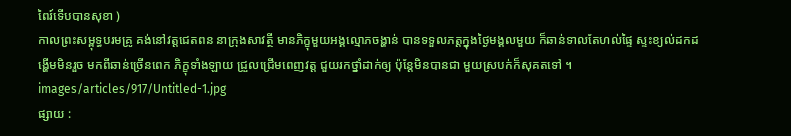ពៃរ៍ទើបបានសុខា )
កាលព្រះសម្ពុទ្ធបរមគ្រូ គង់នៅវត្តជេតពន នាក្រុងសាវត្ថី មានភិក្ខុមួយអង្គល្មោភចង្ហាន់ បានទទួលភត្តក្នុងថ្ងៃមង្គលមួយ ក៏ឆាន់ទាលតែហល់ផ្ទៃ ស្ទះខ្យល់ដកដង្ហើមមិនរួច មកពីឆាន់ច្រើនពេក ភិក្ខុទាំងឡាយ ជ្រួលជ្រើមពេញវត្ត ជួយរកថ្នាំដាក់ឲ្យ ប៉ុន្តែមិនបានជា មួយស្របក់ក៏សុគតទៅ ។
images/articles/917/Untitled-1.jpg
ផ្សាយ :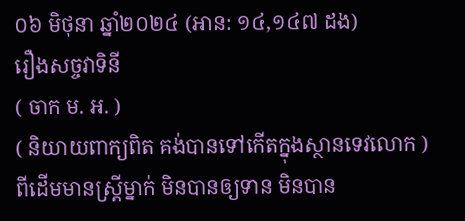០៦ មិថុនា ឆ្នាំ២០២៤ (អាន: ១៤,១៤៧ ដង)
រឿងសច្ចវាទិនី
( ចាក ម. អ. )
( និយាយពាក្យពិត គង់បានទៅកើតក្នុងស្ថានទេវលោក )
ពីដើមមានស្រ្តីម្នាក់ មិនបានឲ្យទាន មិនបាន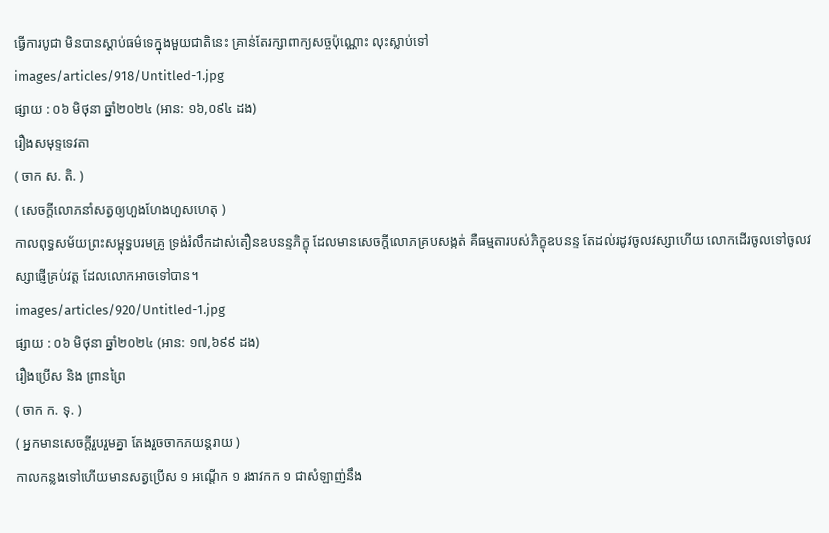ធ្វើការបូជា មិនបានស្តាប់ធម៌ទេក្នុងមួយជាតិនេះ គ្រាន់តែរក្សាពាក្យសច្ចប៉ុណ្ណោះ លុះស្លាប់ទៅ
images/articles/918/Untitled-1.jpg
ផ្សាយ : ០៦ មិថុនា ឆ្នាំ២០២៤ (អាន: ១៦,០៩៤ ដង)
រឿងសមុទ្ទទេវតា
( ចាក ស. តិ. )
( សេចក្តីលោភនាំសត្វឲ្យហួងហែងហួសហេតុ )
កាលពុទ្ធសម័យព្រះសម្ពុទ្ធបរមគ្រូ ទ្រង់រំលឹកដាស់តឿនឧបនន្ទភិក្ខុ ដែលមានសេចក្តីលោភគ្របសង្កត់ គឺធម្មតារបស់ភិក្ខុឧបនន្ទ តែដល់រដូវចូលវស្សាហើយ លោកដើរចូលទៅចូលវស្សាផ្ញើគ្រប់វត្ត ដែលលោកអាចទៅបាន។
images/articles/920/Untitled-1.jpg
ផ្សាយ : ០៦ មិថុនា ឆ្នាំ២០២៤ (អាន: ១៧,៦៩៩ ដង)
រឿងប្រើស និង ព្រានព្រៃ
( ចាក ក. ទុ. )
( អ្នកមានសេចក្តីរួបរួមគ្នា តែងរួចចាកភយន្តរាយ )
កាលកន្លងទៅហើយមានសត្វប្រើស ១ អណ្តើក ១ រងាវកក ១ ជាសំឡាញ់នឹង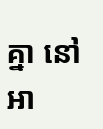គ្នា នៅអា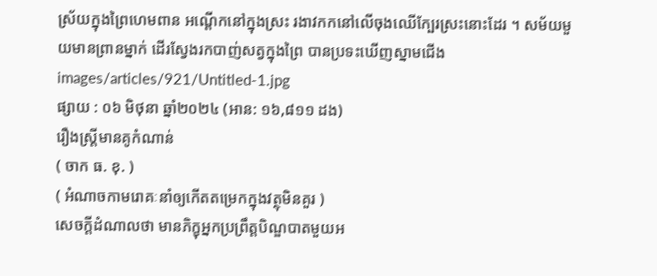ស្រ័យក្នុងព្រៃហេមពាន អណ្តើកនៅក្នុងស្រះ រងាវកកនៅលើចុងឈើក្បែរស្រះនោះដែរ ។ សម័យមួយមានព្រានម្នាក់ ដើរស្វែងរកបាញ់សត្វក្នុងព្រៃ បានប្រទះឃើញស្នាមជើង
images/articles/921/Untitled-1.jpg
ផ្សាយ : ០៦ មិថុនា ឆ្នាំ២០២៤ (អាន: ១៦,៨១១ ដង)
រឿងស្ត្រីមានគូកំណាន់
( ចាក ធ. ខុ. )
( អំណាចកាមរោគៈនាំឲ្យកើតតម្រេកក្នុងវត្ថុមិនគួរ )
សេចក្តីដំណាលថា មានភិក្ខុអ្នកប្រព្រឹត្តបិណ្ឌបាតមួយអ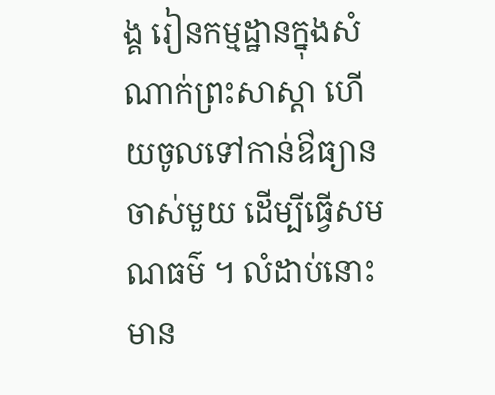ង្គ រៀនកម្មដ្ឋានក្នុងសំណាក់ព្រះសាស្តា ហើយចូលទៅកាន់ឳធ្យានចាស់មួយ ដើម្បីធ្វើសមណធម៌ ។ លំដាប់នោះមាន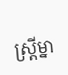ស្ត្រីម្នា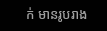ក់ មានរូបរាង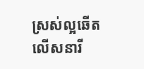ស្រស់ល្អឆើតលើសនារី